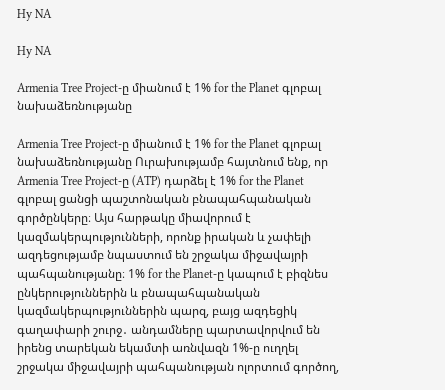Hy NA

Hy NA

Armenia Tree Project-ը միանում է 1% for the Planet գլոբալ նախաձեռնությանը

Armenia Tree Project-ը միանում է 1% for the Planet գլոբալ նախաձեռնությանը Ուրախությամբ հայտնում ենք, որ Armenia Tree Project-ը (ATP) դարձել է 1% for the Planet գլոբալ ցանցի պաշտոնական բնապահպանական գործընկերը։ Այս հարթակը միավորում է կազմակերպությունների, որոնք իրական և չափելի ազդեցությամբ նպաստում են շրջակա միջավայրի պահպանությանը։ 1% for the Planet-ը կապում է բիզնես ընկերություններին և բնապահպանական կազմակերպություններին պարզ, բայց ազդեցիկ գաղափարի շուրջ․ անդամները պարտավորվում են իրենց տարեկան եկամտի առնվազն 1%-ը ուղղել շրջակա միջավայրի պահպանության ոլորտում գործող,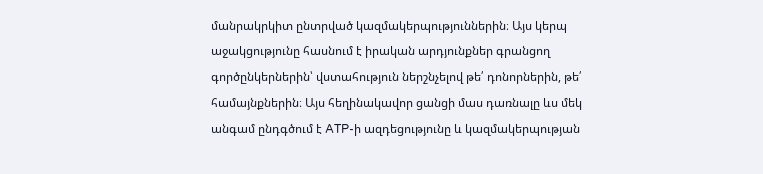մանրակրկիտ ընտրված կազմակերպություններին։ Այս կերպ աջակցությունը հասնում է իրական արդյունքներ գրանցող գործընկերներին՝ վստահություն ներշնչելով թե՛ դոնորներին, թե՛ համայնքներին։ Այս հեղինակավոր ցանցի մաս դառնալը ևս մեկ անգամ ընդգծում է ATP-ի ազդեցությունը և կազմակերպության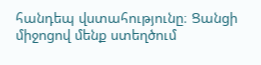հանդեպ վստահությունը։ Ցանցի միջոցով մենք ստեղծում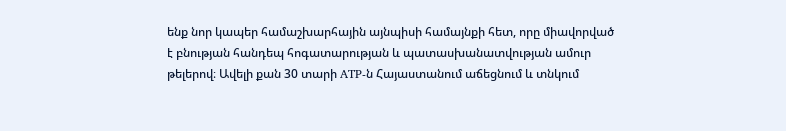ենք նոր կապեր համաշխարհային այնպիսի համայնքի հետ, որը միավորված է բնության հանդեպ հոգատարության և պատասխանատվության ամուր թելերով։ Ավելի քան 30 տարի ATP-ն Հայաստանում աճեցնում և տնկում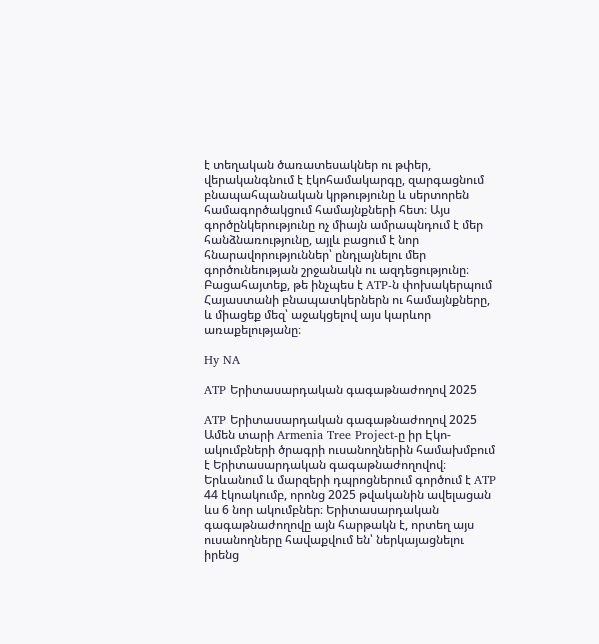է տեղական ծառատեսակներ ու թփեր, վերականգնում է էկոհամակարգը, զարգացնում բնապահպանական կրթությունը և սերտորեն համագործակցում համայնքների հետ։ Այս գործընկերությունը ոչ միայն ամրապնդում է մեր հանձնառությունը, այլև բացում է նոր հնարավորություններ՝ ընդլայնելու մեր գործունեության շրջանակն ու ազդեցությունը։ Բացահայտեք, թե ինչպես է ATP-ն փոխակերպում Հայաստանի բնապատկերներն ու համայնքները, և միացեք մեզ՝ աջակցելով այս կարևոր առաքելությանը։

Hy NA

ATP Երիտասարդական գագաթնաժողով 2025

ATP Երիտասարդական գագաթնաժողով 2025   Ամեն տարի Armenia Tree Project-ը իր Էկո-ակումբների ծրագրի ուսանողներին համախմբում է Երիտասարդական գագաթնաժողովով։ Երևանում և մարզերի դպրոցներում գործում է ATP 44 էկոակումբ, որոնց 2025 թվականին ավելացան ևս 6 նոր ակումբներ։ Երիտասարդական գագաթնաժողովը այն հարթակն է, որտեղ այս ուսանողները հավաքվում են՝ ներկայացնելու իրենց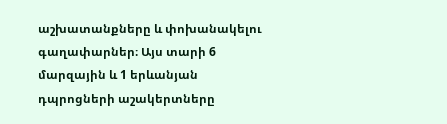աշխատանքները և փոխանակելու գաղափարներ։ Այս տարի 6 մարզային և 1 երևանյան դպրոցների աշակերտները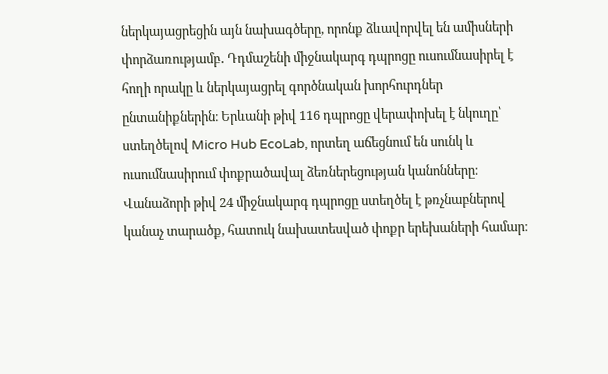ներկայացրեցին այն նախագծերը, որոնք ձևավորվել են ամիսների փորձառությամբ․ Դդմաշենի միջնակարգ դպրոցը ուսումնասիրել է հողի որակը և ներկայացրել գործնական խորհուրդներ ընտանիքներին։ Երևանի թիվ 116 դպրոցը վերափոխել է նկուղը՝ ստեղծելով Micro Hub EcoLab, որտեղ աճեցնում են սունկ և ուսումնասիրում փոքրածավալ ձեռներեցության կանոնները։ Վանաձորի թիվ 24 միջնակարգ դպրոցը ստեղծել է թռչնաբներով կանաչ տարածք, հատուկ նախատեսված փոքր երեխաների համար։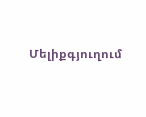Մելիքգյուղում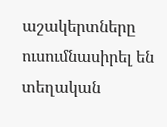աշակերտները ուսումնասիրել են տեղական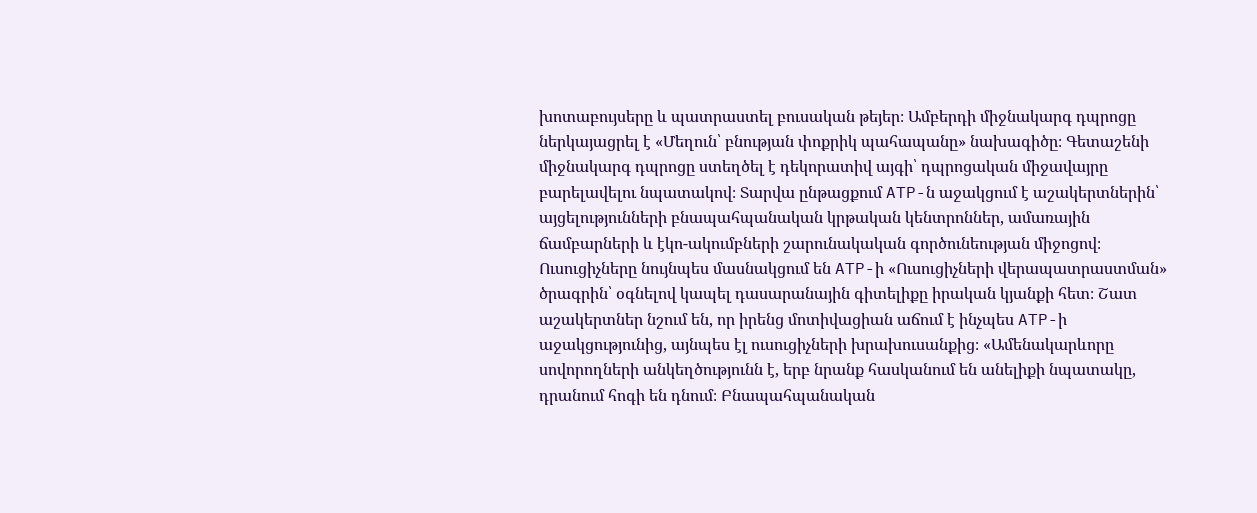խոտաբույսերը և պատրաստել բուսական թեյեր։ Ամբերդի միջնակարգ դպրոցը ներկայացրել է «Մեղուն՝ բնության փոքրիկ պահապանը» նախագիծը։ Գետաշենի միջնակարգ դպրոցը ստեղծել է դեկորատիվ այգի՝ դպրոցական միջավայրը բարելավելու նպատակով։ Տարվա ընթացքում ATP-ն աջակցում է աշակերտներին՝ այցելությունների բնապահպանական կրթական կենտրոններ, ամառային ճամբարների և էկո-ակումբների շարունակական գործունեության միջոցով։ Ուսուցիչները նույնպես մասնակցում են ATP-ի «Ուսուցիչների վերապատրաստման» ծրագրին՝ օգնելով կապել դասարանային գիտելիքը իրական կյանքի հետ։ Շատ աշակերտներ նշում են, որ իրենց մոտիվացիան աճում է ինչպես ATP-ի աջակցությունից, այնպես էլ ուսուցիչների խրախուսանքից։ «Ամենակարևորը սովորողների անկեղծությունն է, երբ նրանք հասկանում են անելիքի նպատակը, դրանում հոգի են դնում։ Բնապահպանական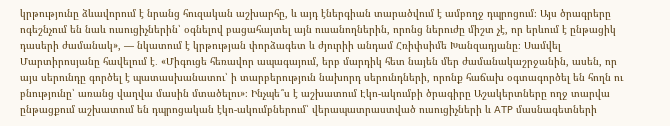կրթությունը ձևավորում է նրանց հուզական աշխարհը, և այդ էներգիան տարածվում է ամբողջ դպրոցում։ Այս ծրագրերը ոգեշնչում են նաև ուսուցիչներին՝ օգնելով բացահայտել այն ուսանողներին, որոնց ներուժը միշտ չէ, որ երևում է ընթացիկ դասերի ժամանակ», — նկատում է կրթության փորձագետ և ժյուրիի անդամ Հռիփսիմե Խանզադյանը։ Սամվել Մարտիրոսյանը հավելում է․ «Միգուցե հեռավոր ապագայում, երբ մարդիկ հետ նայեն մեր ժամանակաշրջանին, ասեն, որ այս սերունդը գործել է պատասխանատու՝ ի տարբերություն նախորդ սերունդների, որոնք հաճախ օգտագործել են հողն ու բնությունը՝ առանց վաղվա մասին մտածելու»։ Ինչպե՞ս է աշխատում Էկո-ակումբի ծրագիրը Աշակերտները ողջ տարվա ընթացքում աշխատում են դպրոցական էկո-ակումբներում՝ վերապատրաստված ուսուցիչների և ATP մասնագետների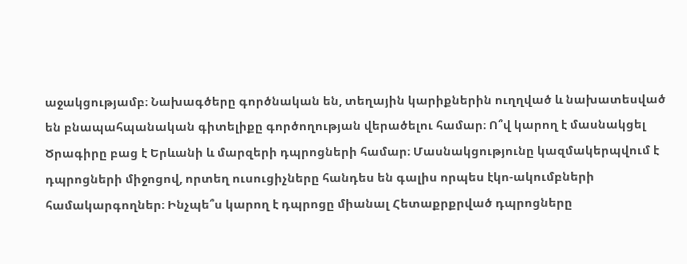աջակցությամբ։ Նախագծերը գործնական են, տեղային կարիքներին ուղղված և նախատեսված են բնապահպանական գիտելիքը գործողության վերածելու համար։ Ո՞վ կարող է մասնակցել Ծրագիրը բաց է Երևանի և մարզերի դպրոցների համար։ Մասնակցությունը կազմակերպվում է դպրոցների միջոցով, որտեղ ուսուցիչները հանդես են գալիս որպես էկո-ակումբների համակարգողներ։ Ինչպե՞ս կարող է դպրոցը միանալ Հետաքրքրված դպրոցները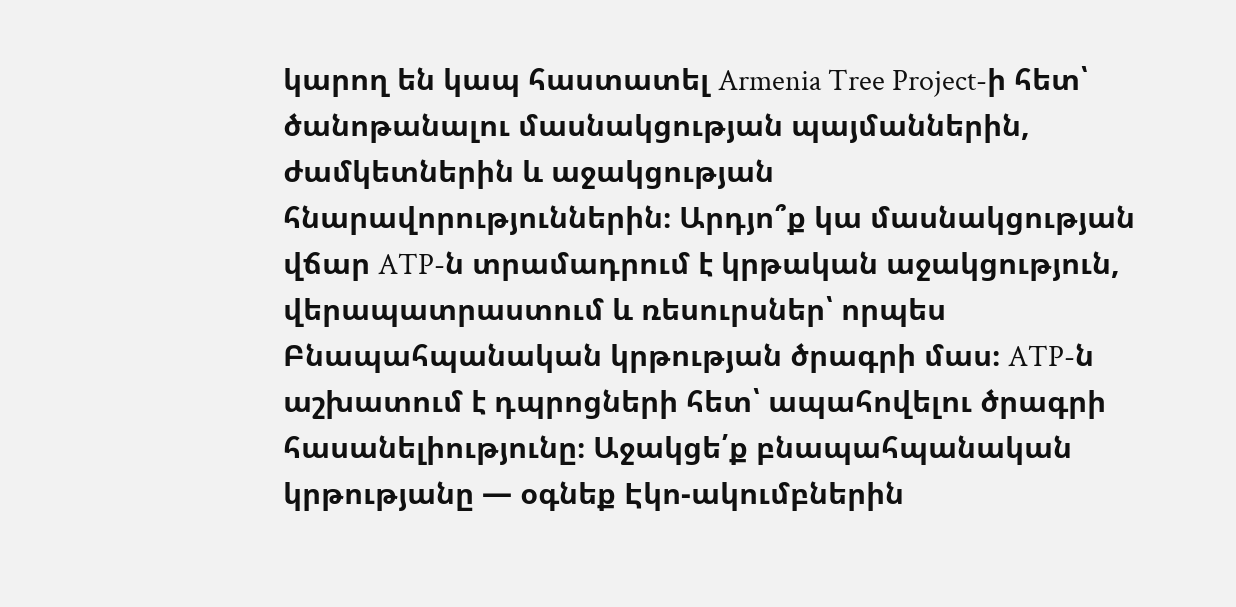կարող են կապ հաստատել Armenia Tree Project-ի հետ՝ ծանոթանալու մասնակցության պայմաններին, ժամկետներին և աջակցության հնարավորություններին։ Արդյո՞ք կա մասնակցության վճար ATP-ն տրամադրում է կրթական աջակցություն, վերապատրաստում և ռեսուրսներ՝ որպես Բնապահպանական կրթության ծրագրի մաս։ ATP-ն աշխատում է դպրոցների հետ՝ ապահովելու ծրագրի հասանելիությունը։ Աջակցե՛ք բնապահպանական կրթությանը — օգնեք Էկո-ակումբներին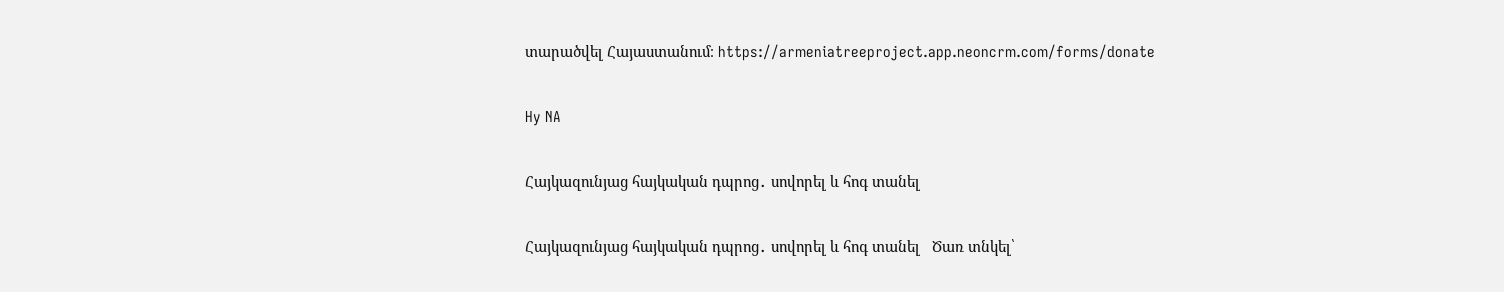տարածվել Հայաստանում։ https://armeniatreeproject.app.neoncrm.com/forms/donate

Hy NA

Հայկազունյաց հայկական դպրոց․ սովորել և հոգ տանել

Հայկազունյաց հայկական դպրոց․ սովորել և հոգ տանել   Ծառ տնկել՝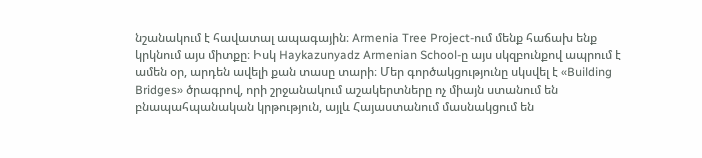նշանակում է հավատալ ապագային։ Armenia Tree Project-ում մենք հաճախ ենք կրկնում այս միտքը։ Իսկ Haykazunyadz Armenian School-ը այս սկզբունքով ապրում է ամեն օր, արդեն ավելի քան տասը տարի։ Մեր գործակցությունը սկսվել է «Building Bridges» ծրագրով, որի շրջանակում աշակերտները ոչ միայն ստանում են բնապահպանական կրթություն, այլև Հայաստանում մասնակցում են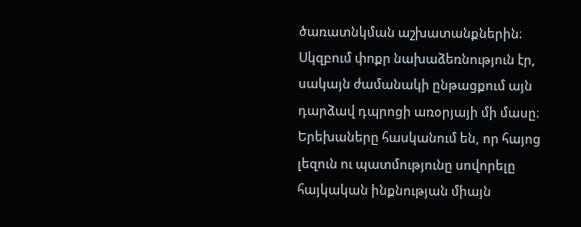ծառատնկման աշխատանքներին։ Սկզբում փոքր նախաձեռնություն էր, սակայն ժամանակի ընթացքում այն դարձավ դպրոցի առօրյայի մի մասը։ Երեխաները հասկանում են, որ հայոց լեզուն ու պատմությունը սովորելը հայկական ինքնության միայն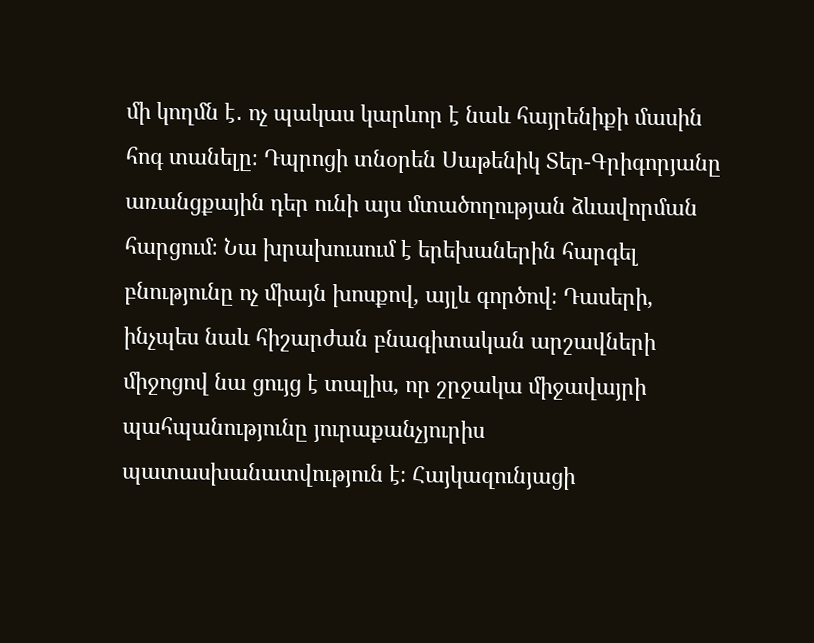մի կողմն է․ ոչ պակաս կարևոր է նաև հայրենիքի մասին հոգ տանելը։ Դպրոցի տնօրեն Սաթենիկ Տեր-Գրիգորյանը առանցքային դեր ունի այս մտածողության ձևավորման հարցում։ Նա խրախուսում է երեխաներին հարգել բնությունը ոչ միայն խոսքով, այլև գործով։ Դասերի, ինչպես նաև հիշարժան բնագիտական արշավների միջոցով նա ցույց է տալիս, որ շրջակա միջավայրի պահպանությունը յուրաքանչյուրիս պատասխանատվություն է։ Հայկազունյացի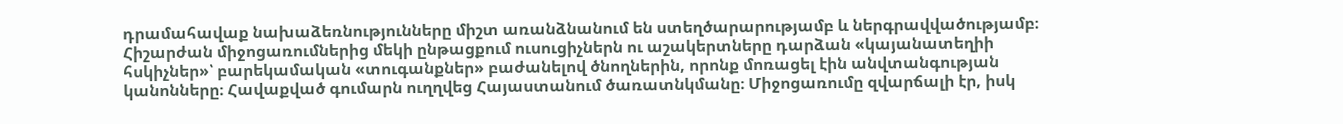դրամահավաք նախաձեռնությունները միշտ առանձնանում են ստեղծարարությամբ և ներգրավվածությամբ։ Հիշարժան միջոցառումներից մեկի ընթացքում ուսուցիչներն ու աշակերտները դարձան «կայանատեղիի հսկիչներ»՝ բարեկամական «տուգանքներ» բաժանելով ծնողներին, որոնք մոռացել էին անվտանգության կանոնները։ Հավաքված գումարն ուղղվեց Հայաստանում ծառատնկմանը։ Միջոցառումը զվարճալի էր, իսկ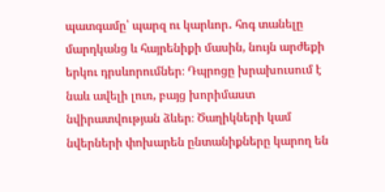պատգամը՝ պարզ ու կարևոր․ հոգ տանելը մարդկանց և հայրենիքի մասին, նույն արժեքի երկու դրսևորումներ։ Դպրոցը խրախուսում է նաև ավելի լուռ, բայց խորիմաստ նվիրատվության ձևեր։ Ծաղիկների կամ նվերների փոխարեն ընտանիքները կարող են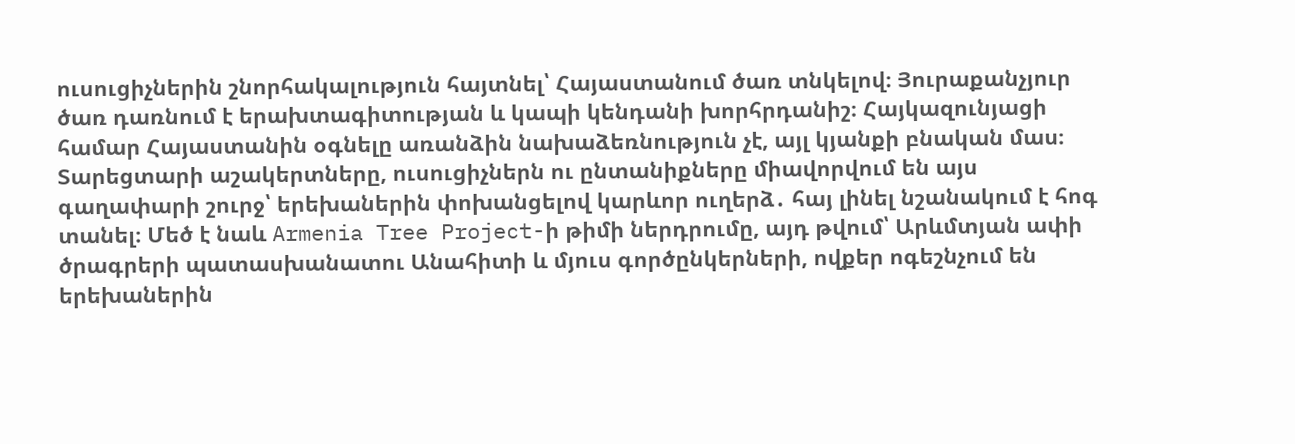ուսուցիչներին շնորհակալություն հայտնել՝ Հայաստանում ծառ տնկելով։ Յուրաքանչյուր ծառ դառնում է երախտագիտության և կապի կենդանի խորհրդանիշ։ Հայկազունյացի համար Հայաստանին օգնելը առանձին նախաձեռնություն չէ, այլ կյանքի բնական մաս։ Տարեցտարի աշակերտները, ուսուցիչներն ու ընտանիքները միավորվում են այս գաղափարի շուրջ՝ երեխաներին փոխանցելով կարևոր ուղերձ․ հայ լինել նշանակում է հոգ տանել։ Մեծ է նաև Armenia Tree Project-ի թիմի ներդրումը, այդ թվում՝ Արևմտյան ափի ծրագրերի պատասխանատու Անահիտի և մյուս գործընկերների, ովքեր ոգեշնչում են երեխաներին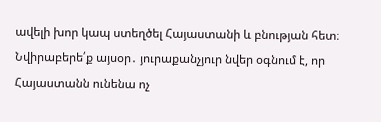ավելի խոր կապ ստեղծել Հայաստանի և բնության հետ։ Նվիրաբերե՛ք այսօր․ յուրաքանչյուր նվեր օգնում է, որ Հայաստանն ունենա ոչ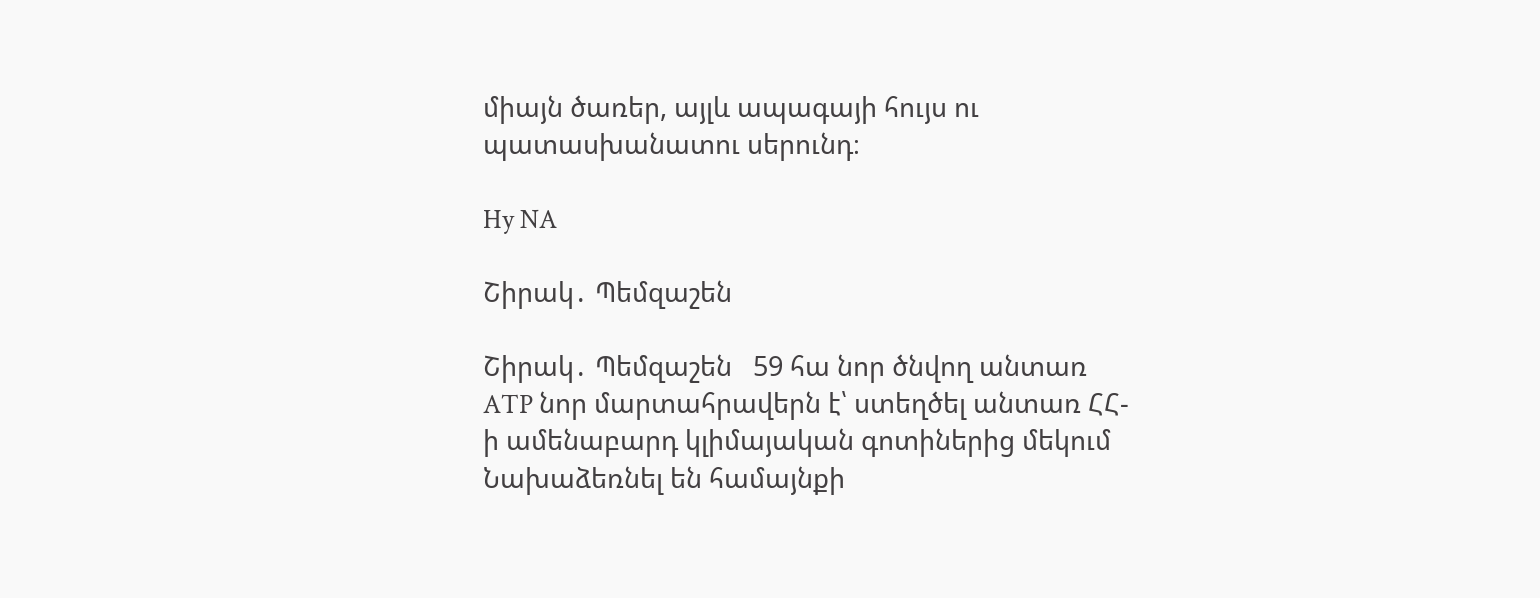միայն ծառեր, այլև ապագայի հույս ու պատասխանատու սերունդ։

Hy NA

Շիրակ․ Պեմզաշեն

Շիրակ․ Պեմզաշեն   59 հա նոր ծնվող անտառ ATP նոր մարտահրավերն է՝ ստեղծել անտառ ՀՀ-ի ամենաբարդ կլիմայական գոտիներից մեկում Նախաձեռնել են համայնքի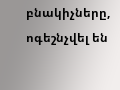բնակիչները, ոգեշնչվել են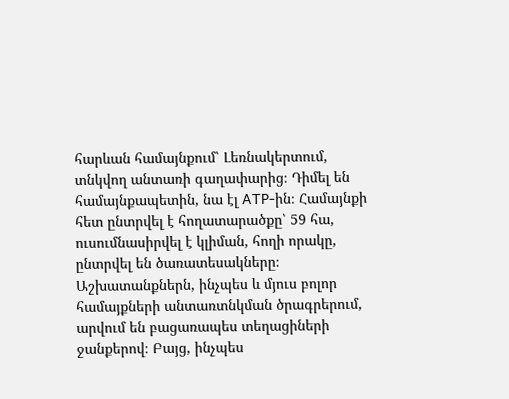հարևան համայնքում՝ Լեռնակերտում, տնկվող անտառի գաղափարից։ Դիմել են համայնքապետին, նա էլ ATP-ին։ Համայնքի հետ ընտրվել է հողատարածքը՝ 59 հա, ուսումնասիրվել է կլիման, հողի որակը, ընտրվել են ծառատեսակները։ Աշխատանքներն, ինչպես և մյուս բոլոր համայքների անտառտնկման ծրագրերում, արվում են բացառապես տեղացիների ջանքերով։ Բայց, ինչպես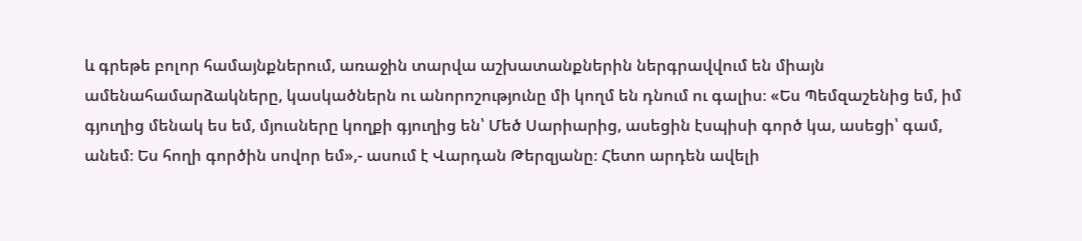և գրեթե բոլոր համայնքներում, առաջին տարվա աշխատանքներին ներգրավվում են միայն ամենահամարձակները, կասկածներն ու անորոշությունը մի կողմ են դնում ու գալիս։ «Ես Պեմզաշենից եմ, իմ գյուղից մենակ ես եմ, մյուսները կողքի գյուղից են՝ Մեծ Սարիարից, ասեցին էսպիսի գործ կա, ասեցի՝ գամ, անեմ։ Ես հողի գործին սովոր եմ»,- ասում է Վարդան Թերզյանը։ Հետո արդեն ավելի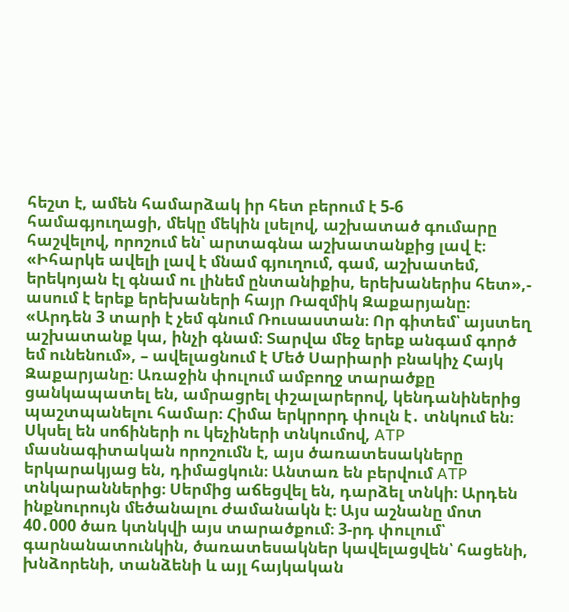հեշտ է, ամեն համարձակ իր հետ բերում է 5-6 համագյուղացի, մեկը մեկին լսելով, աշխատած գումարը հաշվելով, որոշում են՝ արտագնա աշխատանքից լավ է։ «Իհարկե ավելի լավ է մնամ գյուղում, գամ, աշխատեմ, երեկոյան էլ գնամ ու լինեմ ընտանիքիս, երեխաներիս հետ»,- ասում է երեք երեխաների հայր Ռազմիկ Զաքարյանը։ «Արդեն 3 տարի է չեմ գնում Ռուսաստան։ Որ գիտեմ՝ այստեղ աշխատանք կա, ինչի գնամ։ Տարվա մեջ երեք անգամ գործ եմ ունենում», – ավելացնում է Մեծ Սարիարի բնակիչ Հայկ Զաքարյանը։ Առաջին փուլում ամբողջ տարածքը ցանկապատել են, ամրացրել փշալարերով, կենդանիներից պաշտպանելու համար։ Հիմա երկրորդ փուլն է․ տնկում են։ Սկսել են սոճիների ու կեչիների տնկումով, ATP մասնագիտական որոշումն է, այս ծառատեսակները երկարակյաց են, դիմացկուն։ Անտառ են բերվում ATP տնկարաններից։ Սերմից աճեցվել են, դարձել տնկի։ Արդեն ինքնուրույն մեծանալու ժամանակն է։ Այս աշնանը մոտ 40․000 ծառ կտնկվի այս տարածքում։ 3-րդ փուլում՝ գարնանատունկին, ծառատեսակներ կավելացվեն՝ հացենի, խնձորենի, տանձենի և այլ հայկական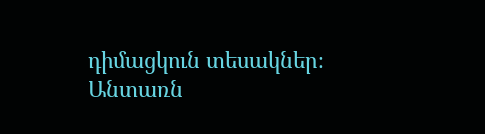դիմացկուն տեսակներ։ Անտառն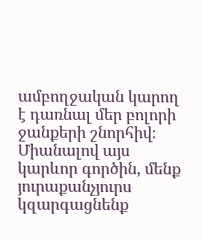ամբողջական կարող է դառնալ մեր բոլորի ջանքերի շնորհիվ։ Միանալով այս կարևոր գործին, մենք յուրաքանչյուրս կզարգացնենք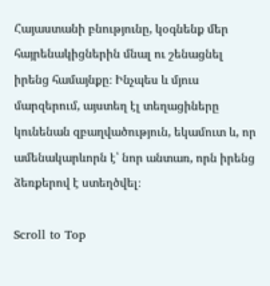Հայաստանի բնությունը, կօգնենք մեր հայրենակիցներին մնալ ու շենացնել իրենց համայնքը։ Ինչպես և մյուս մարզերում, այստեղ էլ տեղացիները կունենան զբաղվածություն, եկամուտ և, որ ամենակարևորն է՝ նոր անտառ, որն իրենց ձեռքերով է ստեղծվել։

Scroll to Top